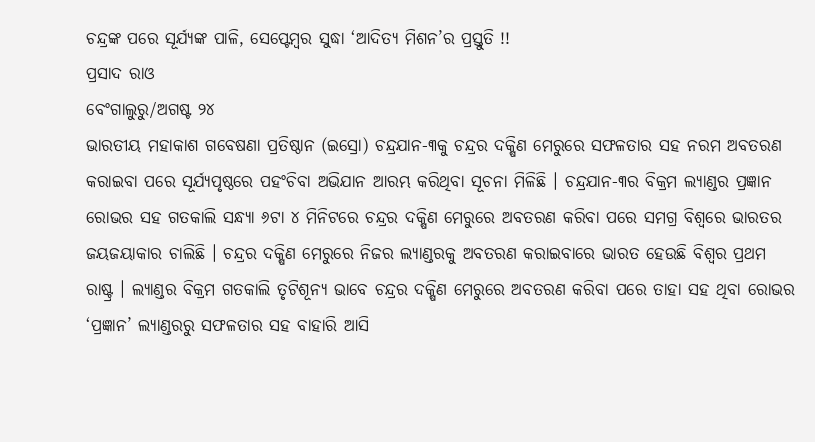ଚନ୍ଦ୍ରଙ୍କ ପରେ ସୂର୍ଯ୍ୟଙ୍କ ପାଳି, ସେପ୍ଟେମ୍ବର ସୁଦ୍ଧା ‘ଆଦିତ୍ୟ ମିଶନ’ର ପ୍ରସ୍ତୁତି !!
ପ୍ରସାଦ ରାଓ
ବେଂଗାଲୁରୁ/ଅଗଷ୍ଟ ୨୪
ଭାରତୀୟ ମହାକାଶ ଗବେଷଣା ପ୍ରତିଷ୍ଠାନ (ଇସ୍ରୋ) ଚନ୍ଦ୍ରଯାନ-୩କୁ ଚନ୍ଦ୍ରର ଦକ୍ଷିଣ ମେରୁରେ ସଫଳତାର ସହ ନରମ ଅବତରଣ କରାଇବା ପରେ ସୂର୍ଯ୍ୟପୃଷ୍ଠରେ ପହଂଚିବା ଅଭିଯାନ ଆରମ୍ଭ କରିଥିବା ସୂଚନା ମିଳିଛି । ଚନ୍ଦ୍ରଯାନ-୩ର ବିକ୍ରମ ଲ୍ୟାଣ୍ଡର ପ୍ରଜ୍ଞାନ ରୋଭର ସହ ଗତକାଲି ସନ୍ଧ୍ୟା ୬ଟା ୪ ମିନିଟରେ ଚନ୍ଦ୍ରର ଦକ୍ଷିଣ ମେରୁରେ ଅବତରଣ କରିବା ପରେ ସମଗ୍ର ବିଶ୍ୱରେ ଭାରତର ଜୟଜୟାକାର ଚାଲିଛି । ଚନ୍ଦ୍ରର ଦକ୍ଷିଣ ମେରୁରେ ନିଜର ଲ୍ୟାଣ୍ଡରକୁ ଅବତରଣ କରାଇବାରେ ଭାରତ ହେଉଛି ବିଶ୍ୱର ପ୍ରଥମ ରାଷ୍ଟ୍ର । ଲ୍ୟାଣ୍ଡର ବିକ୍ରମ ଗତକାଲି ତୃଟିଶୂନ୍ୟ ଭାବେ ଚନ୍ଦ୍ରର ଦକ୍ଷିଣ ମେରୁରେ ଅବତରଣ କରିବା ପରେ ତାହା ସହ ଥିବା ରୋଭର ‘ପ୍ରଜ୍ଞାନ’ ଲ୍ୟାଣ୍ଡରରୁ ସଫଳତାର ସହ ବାହାରି ଆସି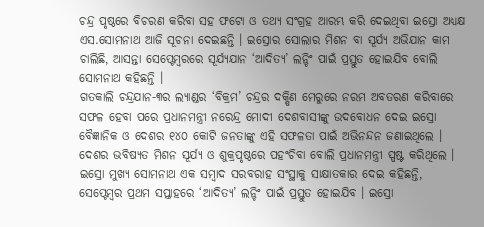ଚନ୍ଦ୍ର ପୃଷ୍ଠରେ ବିଚରଣ କରିବା ସହ ଫଟୋ ଓ ତଥ୍ୟ ସଂଗ୍ରହ ଆରମ୍ଭ କରି ଦେଇଥିବା ଇସ୍ରୋ ଅଧ୍ୟକ୍ଷ ଏସ.ସୋମନାଥ ଆଜି ସୂଚନା ଦେଇଛନ୍ତି । ଇସ୍ରୋର ସୋଲାର ମିଶନ ବା ସୂର୍ଯ୍ୟ ଅଭିଯାନ କାମ ଚାଲିଛି, ଆସନ୍ତା ସେପ୍ଟେମ୍ବରରେ ସୂର୍ଯ୍ୟଯାନ ‘ଆଦିତ୍ୟ’ ଲନ୍ଚିଂ ପାଇଁ ପ୍ରସ୍ତୁତ ହୋଇଯିବ ବୋଲି ସୋମନାଥ କହିଛନ୍ତି ।
ଗତକାଲି ଚନ୍ଦ୍ରଯାନ-୩ର ଲ୍ୟାଣ୍ଡର ‘ବିକ୍ରମ’ ଚନ୍ଦ୍ରର ଦକ୍ଷିଣ ମେରୁରେ ନରମ ଅବତରଣ କରିବାରେ ସଫଳ ହେବା ପରେ ପ୍ରଧାନମନ୍ତ୍ରୀ ନରେନ୍ଦ୍ର ମୋଦୀ ଦେଶବାସୀଙ୍କୁ ଉଦବୋଧନ ଦେଇ ଇସ୍ରୋ ବୈଜ୍ଞାନିକ ଓ ଦେଶର ୧୪୦ କୋଟି ଜନତାଙ୍କୁ ଏହି ସଫଳତା ପାଇଁ ଅଭିନନ୍ଦନ ଜଣାଇଥିଲେ । ଦେଶର ଭବିଷ୍ୟତ ମିଶନ ସୂର୍ଯ୍ୟ ଓ ଶୁକ୍ରପୃଷ୍ଠରେ ପହଂଚିବା ବୋଲି ପ୍ରଧାନମନ୍ତ୍ରୀ ସ୍ପଷ୍ଟ କରିଥିଲେ । ଇସ୍ରୋ ମୁଖ୍ୟ ସୋମନାଥ ଏକ ସମ୍ବାଦ ସରବରାହ ସଂସ୍ଥାକୁ ସାକ୍ଷାତକାର ଦେଇ କହିଛନ୍ତି, ସେପ୍ଟେମ୍ବର ପ୍ରଥମ ସପ୍ତାହରେ ‘ଆଦିତ୍ୟ’ ଲନ୍ଚିଂ ପାଇଁ ପ୍ରସ୍ତୁତ ହୋଇଯିବ । ଇସ୍ରୋ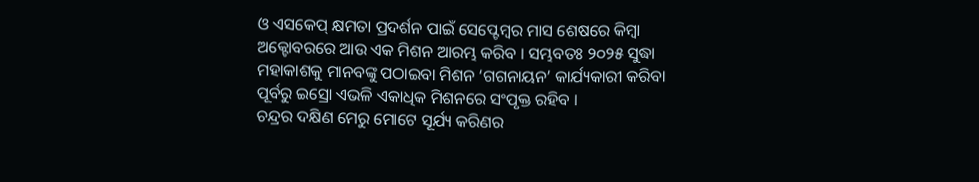ଓ ଏସକେପ୍ କ୍ଷମତା ପ୍ରଦର୍ଶନ ପାଇଁ ସେପ୍ଟେମ୍ବର ମାସ ଶେଷରେ କିମ୍ବା ଅକ୍ଟୋବରରେ ଆଉ ଏକ ମିଶନ ଆରମ୍ଭ କରିବ । ସମ୍ଭବତଃ ୨୦୨୫ ସୁଦ୍ଧା ମହାକାଶକୁ ମାନବଙ୍କୁ ପଠାଇବା ମିଶନ ‘ଗଗନାୟନ’ କାର୍ଯ୍ୟକାରୀ କରିବା ପୂର୍ବରୁ ଇସ୍ରୋ ଏଭଳି ଏକାଧିକ ମିଶନରେ ସଂପୃକ୍ତ ରହିବ ।
ଚନ୍ଦ୍ରର ଦକ୍ଷିଣ ମେରୁ ମୋଟେ ସୂର୍ଯ୍ୟ କରିଣର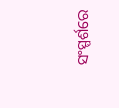ସଂସ୍ପର୍ଶରେ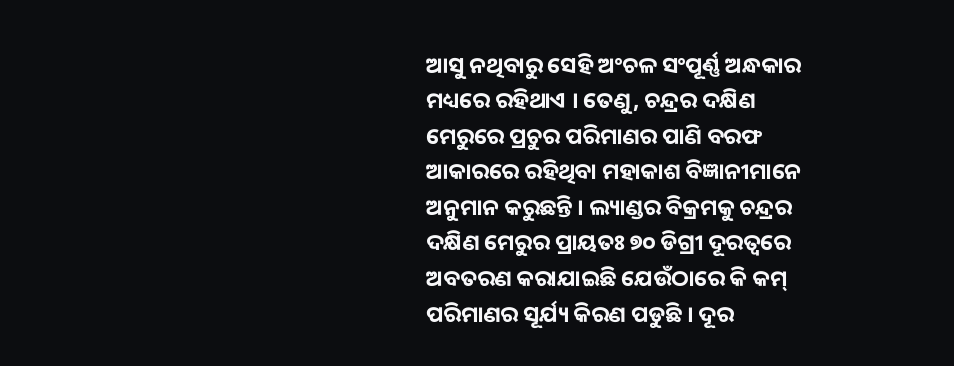ଆସୁ ନଥିବାରୁ ସେହି ଅଂଚଳ ସଂପୂର୍ଣ୍ଣ ଅନ୍ଧକାର ମଧ୍ୟରେ ରହିଥାଏ । ତେଣୁ, ଚନ୍ଦ୍ରର ଦକ୍ଷିଣ ମେରୁରେ ପ୍ରଚୁର ପରିମାଣର ପାଣି ବରଫ ଆକାରରେ ରହିଥିବା ମହାକାଶ ବିଜ୍ଞାନୀମାନେ ଅନୁମାନ କରୁଛନ୍ତି । ଲ୍ୟାଣ୍ଡର ବିକ୍ରମକୁ ଚନ୍ଦ୍ରର ଦକ୍ଷିଣ ମେରୁର ପ୍ରାୟତଃ ୭୦ ଡିଗ୍ରୀ ଦୂରତ୍ୱରେ ଅବତରଣ କରାଯାଇଛି ଯେଉଁଠାରେ କି କମ୍ ପରିମାଣର ସୂର୍ଯ୍ୟ କିରଣ ପଡୁଛି । ଦୂର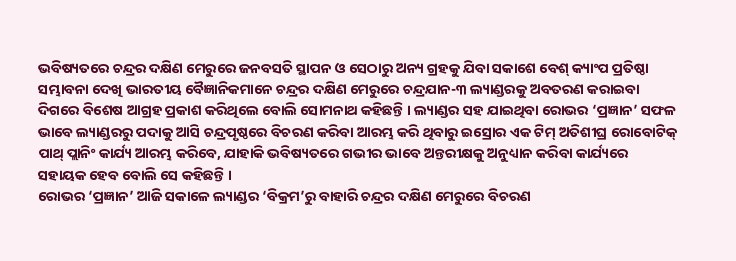ଭବିଷ୍ୟତରେ ଚନ୍ଦ୍ରର ଦକ୍ଷିଣ ମେରୁରେ ଜନବସତି ସ୍ଥାପନ ଓ ସେଠାରୁ ଅନ୍ୟ ଗ୍ରହକୁ ଯିବା ସକାଶେ ବେଶ୍ କ୍ୟାଂପ ପ୍ରତିଷ୍ଠା ସମ୍ଭାବନା ଦେଖି ଭାରତୀୟ ବୈଜ୍ଞାନିକମାନେ ଚନ୍ଦ୍ରର ଦକ୍ଷିଣ ମେରୁରେ ଚନ୍ଦ୍ରଯାନ-୩ ଲ୍ୟାଣ୍ଡରକୁ ଅବତରଣ କରାଇବା ଦିଗରେ ବିଶେଷ ଆଗ୍ରହ ପ୍ରକାଶ କରିଥିଲେ ବୋଲି ସୋମନାଥ କହିଛନ୍ତି । ଲ୍ୟାଣ୍ଡର ସହ ଯାଇଥିବା ରୋଭର ‘ପ୍ରଜ୍ଞାନ’ ସଫଳ ଭାବେ ଲ୍ୟାଣ୍ଡରରୁ ପଦାକୁ ଆସି ଚନ୍ଦ୍ରପୃଷ୍ଠରେ ବିଚରଣ କରିବା ଆରମ୍ଭ କରି ଥିବାରୁ ଇସ୍ରୋର ଏକ ଟିମ୍ ଅତିଶୀଘ୍ର ରୋବୋଟିକ୍ ପାଥ୍ ପ୍ଲାନିଂ କାର୍ଯ୍ୟ ଆରମ୍ଭ କରିବେ, ଯାହାକି ଭବିଷ୍ୟତରେ ଗଭୀର ଭାବେ ଅନ୍ତରୀକ୍ଷକୁ ଅନୁଧ୍ୟାନ କରିବା କାର୍ଯ୍ୟରେ ସହାୟକ ହେବ ବୋଲି ସେ କହିଛନ୍ତି ।
ରୋଭର ‘ପ୍ରଜ୍ଞାନ’ ଆଜି ସକାଳେ ଲ୍ୟାଣ୍ଡର ‘ବିକ୍ରମ’ରୁ ବାହାରି ଚନ୍ଦ୍ରର ଦକ୍ଷିଣ ମେରୁରେ ବିଚରଣ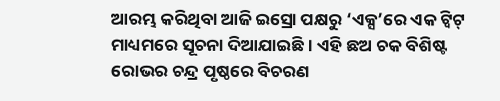ଆରମ୍ଭ କରିଥିବା ଆଜି ଇସ୍ରୋ ପକ୍ଷରୁ ‘ଏକ୍ସ’ରେ ଏକ ଟ୍ୱିଟ୍ ମାଧ୍ୟମରେ ସୂଚନା ଦିଆଯାଇଛି । ଏହି ଛଅ ଚକ ବିଶିଷ୍ଟ ରୋଭର ଚନ୍ଦ୍ର ପୃଷ୍ଠରେ ବିଚରଣ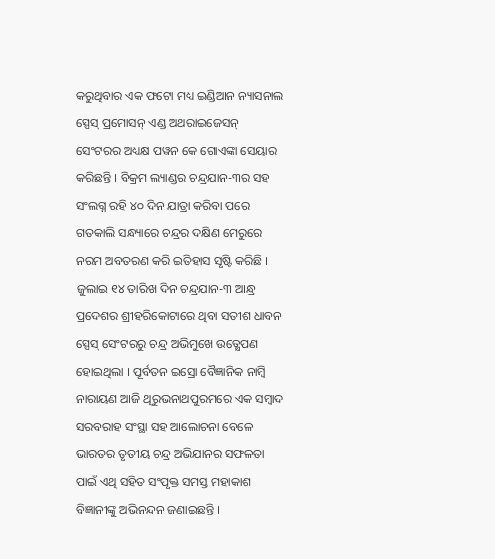କରୁଥିବାର ଏକ ଫଟୋ ମଧ୍ୟ ଇଣ୍ଡିଆନ ନ୍ୟାସନାଲ ସ୍ପେସ୍ ପ୍ରମୋସନ୍ ଏଣ୍ଡ ଅଥରାଇଜେସନ୍ ସେଂଟରର ଅଧ୍ୟକ୍ଷ ପୱନ କେ ଗୋଏଙ୍କା ସେୟାର କରିଛନ୍ତି । ବିକ୍ରମ ଲ୍ୟାଣ୍ଡର ଚନ୍ଦ୍ରଯାନ-୩ର ସହ ସଂଲଗ୍ନ ରହି ୪୦ ଦିନ ଯାତ୍ରା କରିବା ପରେ ଗତକାଲି ସନ୍ଧ୍ୟାରେ ଚନ୍ଦ୍ରର ଦକ୍ଷିଣ ମେରୁରେ ନରମ ଅବତରଣ କରି ଇତିହାସ ସୃଷ୍ଟି କରିଛି । ଜୁଲାଇ ୧୪ ତାରିଖ ଦିନ ଚନ୍ଦ୍ରଯାନ-୩ ଆନ୍ଧ୍ର ପ୍ରଦେଶର ଶ୍ରୀହରିକୋଟାରେ ଥିବା ସତୀଶ ଧାବନ ସ୍ପେସ୍ ସେଂଟରରୁ ଚନ୍ଦ୍ର ଅଭିମୁଖେ ଉତ୍କ୍ଷେପଣ ହୋଇଥିଲା । ପୂର୍ବତନ ଇସ୍ରୋ ବୈଜ୍ଞାନିକ ନାମ୍ବି ନାରାୟଣ ଆଜି ଥିରୁଭନାଥପୁରମରେ ଏକ ସମ୍ବାଦ ସରବରାହ ସଂସ୍ଥା ସହ ଆଲୋଚନା ବେଳେ ଭାରତର ତୃତୀୟ ଚନ୍ଦ୍ର ଅଭିଯାନର ସଫଳତା ପାଇଁ ଏଥି ସହିତ ସଂପୃକ୍ତ ସମସ୍ତ ମହାକାଶ ବିଜ୍ଞାନୀଙ୍କୁ ଅଭିନନ୍ଦନ ଜଣାଇଛନ୍ତି ।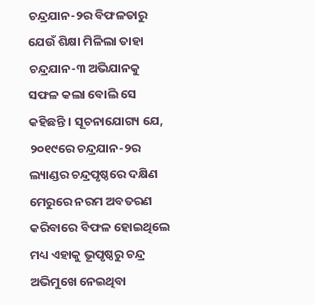ଚନ୍ଦ୍ରଯାନ-୨ର ବିଫଳତାରୁ ଯେଉଁ ଶିକ୍ଷା ମିଳିଲା ତାହା ଚନ୍ଦ୍ରଯାନ-୩ ଅଭିଯାନକୁ ସଫଳ କଲା ବୋଲି ସେ କହିଛନ୍ତି । ସୂଚନାଯୋଗ୍ୟ ଯେ, ୨୦୧୯ରେ ଚନ୍ଦ୍ରଯାନ-୨ର ଲ୍ୟାଣ୍ଡର ଚନ୍ଦ୍ରପୃଷ୍ଠରେ ଦକ୍ଷିଣ ମେରୁରେ ନରମ ଅବତରଣ କରିବାରେ ବିଫଳ ହୋଇଥିଲେ ମଧ୍ୟ ଏହାକୁ ଭୂପୃଷ୍ଠରୁ ଚନ୍ଦ୍ର ଅଭିମୁଖେ ନେଇଥିବା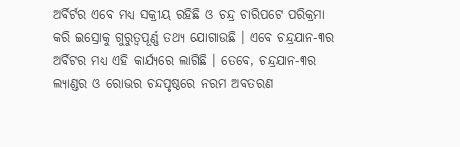ଅର୍ବିର୍ଟର ଏବେ ମଧ୍ୟ ସକ୍ରୀୟ ରହିଛି ଓ ଚନ୍ଦ୍ର ଚାରିପଟେ ପରିକ୍ରମା କରି ଇସ୍ରୋକୁ ଗୁରୁତ୍ୱପୂର୍ଣ୍ଣ ତଥ୍ୟ ଯୋଗାଉଛି । ଏବେ ଚନ୍ଦ୍ରଯାନ-୩ର ଅର୍ବିଟର ମଧ୍ୟ ଏହି କାର୍ଯ୍ୟରେ ଲାଗିଛି । ତେବେ, ଚନ୍ଦ୍ରଯାନ-୩ର ଲ୍ୟାଣ୍ଡର ଓ ରୋଭର ଚନ୍ଦପୃଷ୍ଠରେ ନରମ ଅବତରଣ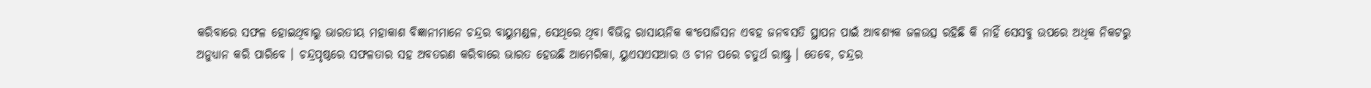କରିବାରେ ସଫଳ ହୋଇଥିବାରୁ ଭାରତୀୟ ମହାକାଶ ବିଜ୍ଞାନୀମାନେ ଚନ୍ଦ୍ରର ବାୟୁମଣ୍ଡଳ, ସେଥିରେ ଥିବା ବିଭିନ୍ନ ରାସାୟନିକ କଂପୋଜିସନ ଏବହ ଜନବସତି ସ୍ଥାପନ ପାଇଁ ଆବଶ୍ୟକ ଜଳଉତ୍ସ ରହିଛି କି ନାହିଁ ସେସବୁ ଉପରେ ଅଧିକ ନିକଟରୁ ଅନୁଧ୍ୟାନ କରି ପାରିବେ । ଚନ୍ଦ୍ରପୃଷ୍ଠରେ ସଫଳତାର ସହ ଅବତରଣ କରିବାରେ ଭାରତ ହେଉଛି ଆମେରିକା, ୟୁଏସଏସଆର ଓ ଚୀନ ପରେ ଚତୁର୍ଥ ରାଷ୍ଟ୍ର । ତେବେ, ଚନ୍ଦ୍ରର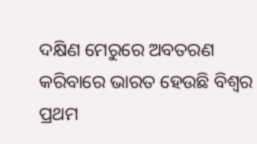ଦକ୍ଷିଣ ମେରୁରେ ଅବତରଣ କରିବାରେ ଭାରତ ହେଉଛି ବିଶ୍ୱର ପ୍ରଥମ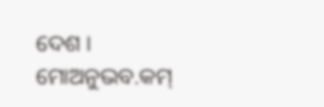ଦେଶ ।
ମୋଅନୁଭବ.କମ୍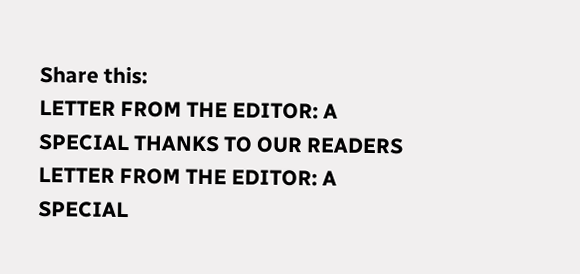Share this:
LETTER FROM THE EDITOR: A SPECIAL THANKS TO OUR READERS
LETTER FROM THE EDITOR: A SPECIAL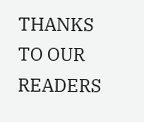THANKS TO OUR READERS